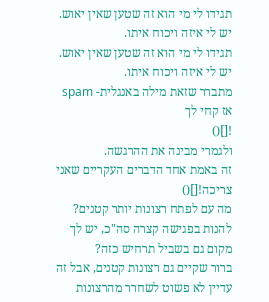תגידו לי מי הוא זה שטען שאין יאוש.
יש לי איזה ויכוח איתו.
תגידו לי מי הוא זה שטען שאין יאוש.
יש לי איזה ויכוח איתו.
מתברר שזאת מילה באנגלית- spam
אז קחי לך
![]()
ולגמרי מבינה את ההרגשה.
זה באמת אחד הדברים העקריים שאני צריכה![]()
מה עם לפתח רצונות יותר קטנים? להנות בפגישה קצרה סה"כ, יש לך מקום גם בשביל תרחיש כזה?
ברור שקיים גם רצונות קטנים, אבל זה עדיין לא פשוט לשחרר מהרצונות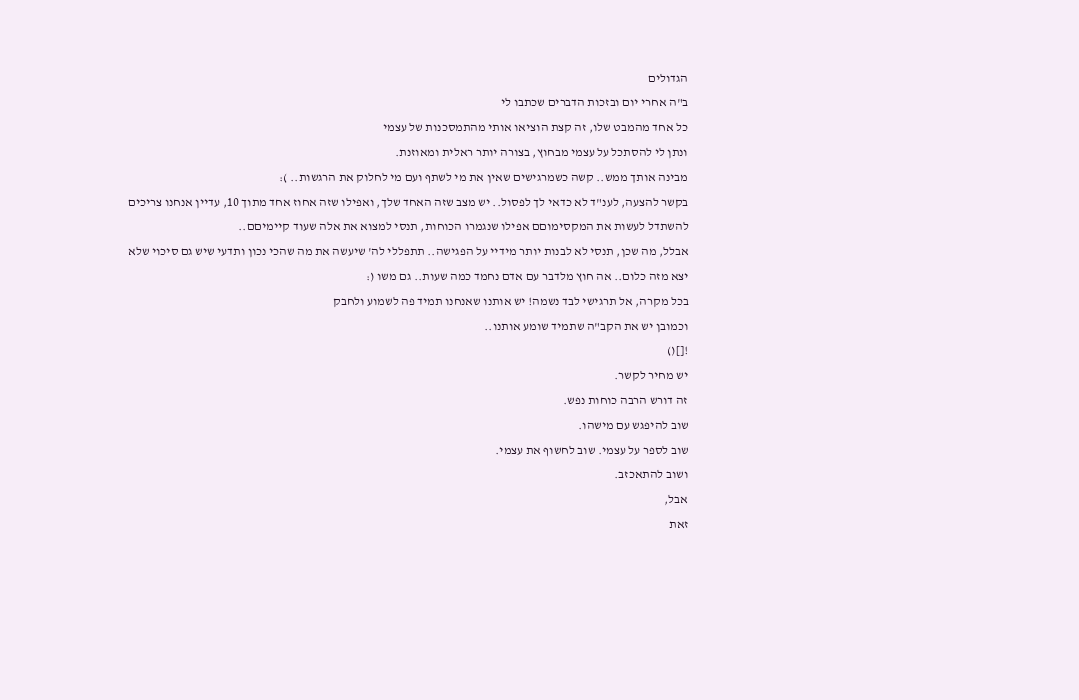הגדולים
ב"ה אחרי יום ובזכות הדברים שכתבו לי
כל אחד מהמבט שלו, זה קצת הוציאו אותי מהתמסכנות של עצמי
ונתן לי להסתכל על עצמי מבחוץ, בצורה יותר ראלית ומאוזנת.
מבינה אותך ממש.. קשה כשמרגישים שאין את מי לשתף ועם מי לחלוק את הרגשות.. ):
בקשר להצעה, לענ"ד לא כדאי לך לפסול.. יש מצב שזה האחד שלך, ואפילו שזה אחוז אחד מתוך 10, עדיין אנחנו צריכים להשתדל לעשות את המקסימוםם אפילו שנגמרו הכוחות, תנסי למצוא את אלה שעוד קיימיםם..
אבלל, מה שכן, תנסי לא לבנות יותר מידיי על הפגישה.. תתפללי לה' שיעשה את מה שהכי נכון ותדעי שיש גם סיכוי שלא יצא מזה כלום.. אה חוץ מלדבר עם אדם נחמד כמה שעות.. גם משו (:
בכל מקרה, אל תרגישי לבד נשמה! יש אותנו שאנחנו תמיד פה לשמוע ולחבק
וכמובן יש את הקב"ה שתמיד שומע אותנו..
![]()
יש מחיר לקשר.
זה דורש הרבה כוחות נפש.
שוב להיפגש עם מישהו.
שוב לספר על עצמי. שוב לחשוף את עצמי.
ושוב להתאכזב.
אבל,
זאת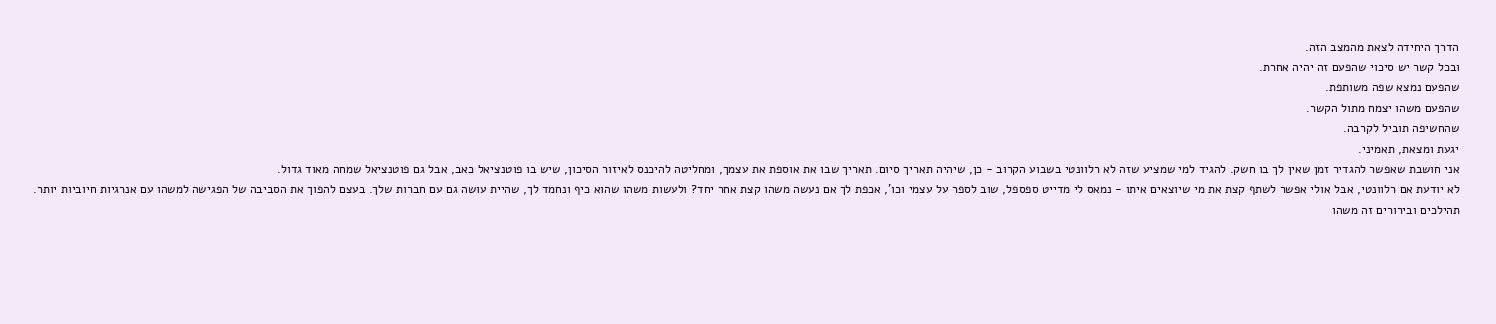הדרך היחידה לצאת מהמצב הזה.
ובכל קשר יש סיכוי שהפעם זה יהיה אחרת.
שהפעם נמצא שפה משותפת.
שהפעם משהו יצמח מתול הקשר.
שהחשיפה תוביל לקרבה.
יגעת ומצאת, תאמיני.
אני חושבת שאפשר להגדיר זמן שאין לך בו חשק. להגיד למי שמציע שזה לא רלוונטי בשבוע הקרוב - כן, שיהיה תאריך סיום. תאריך שבו את אוספת את עצמך, ומחליטה להיכנס לאיזור הסיכון, שיש בו פוטנציאל כאב, אבל גם פוטנציאל שמחה מאוד גדול.
לא יודעת אם רלוונטי, אבל אולי אפשר לשתף קצת את מי שיוצאים איתו - נמאס לי מדייט ספספל, שוב לספר על עצמי וכו', אכפת לך אם נעשה משהו קצת אחר יחד? ולעשות משהו שהוא כיף ונחמד לך, שהיית עושה גם עם חברות שלך. בעצם להפוך את הסביבה של הפגישה למשהו עם אנרגיות חיוביות יותר.
תהילכים ובירורים זה משהו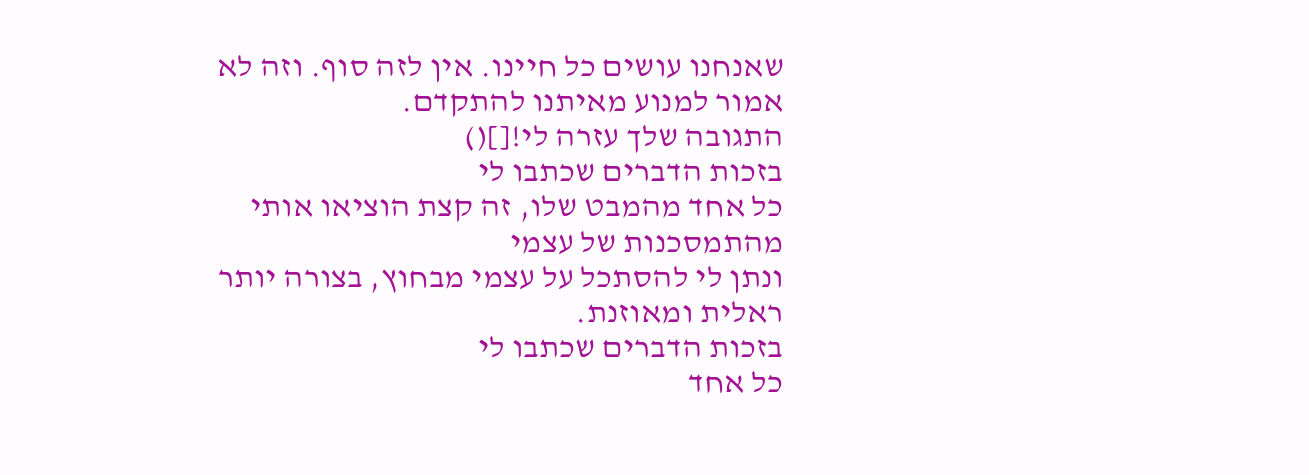שאנחנו עושים כל חיינו. אין לזה סוף. וזה לא אמור למנוע מאיתנו להתקדם.
התגובה שלך עזרה לי![]()
בזכות הדברים שכתבו לי
כל אחד מהמבט שלו, זה קצת הוציאו אותי מהתמסכנות של עצמי
ונתן לי להסתכל על עצמי מבחוץ, בצורה יותר ראלית ומאוזנת.
בזכות הדברים שכתבו לי
כל אחד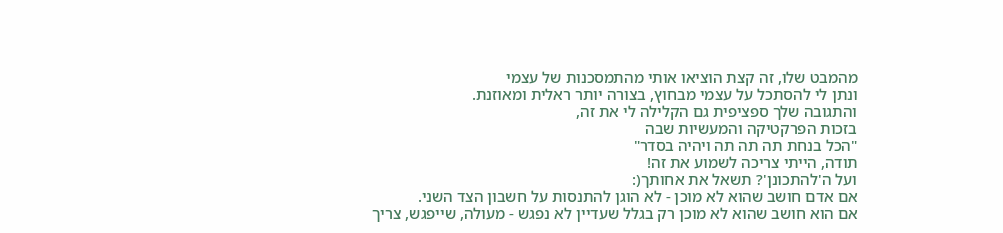מהמבט שלו, זה קצת הוציאו אותי מהתמסכנות של עצמי
ונתן לי להסתכל על עצמי מבחוץ, בצורה יותר ראלית ומאוזנת.
והתגובה שלך ספציפית גם הקלילה לי את זה,
בזכות הפרקטיקה והמעשיות שבה
"הכל בנחת תה תה תה ויהיה בסדר"
תודה, הייתי צריכה לשמוע את זה!
ועל ה'להתכונן'? תשאל את אחותך(:
אם אדם חושב שהוא לא מוכן - לא הוגן להתנסות על חשבון הצד השני.
אם הוא חושב שהוא לא מוכן רק בגלל שעדיין לא נפגש - מעולה, שייפגש, צריך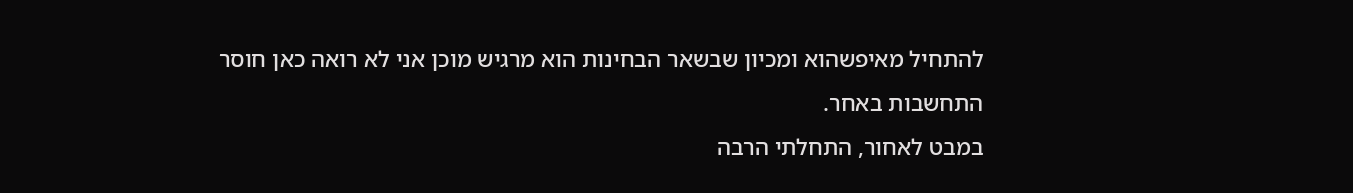להתחיל מאיפשהוא ומכיון שבשאר הבחינות הוא מרגיש מוכן אני לא רואה כאן חוסר התחשבות באחר.
במבט לאחור, התחלתי הרבה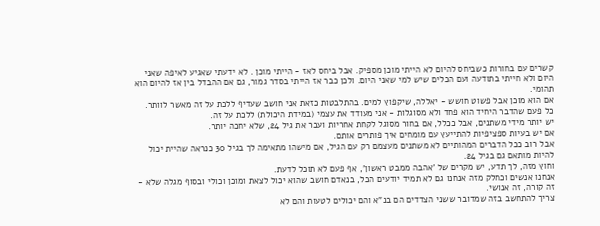קשרים עם בחורות כשביחס להיום לא הייתי מוכן מספיק. אבל ביחס לאז - הייתי מוכן . לא ידעתי שאגיע לאיפה שאני היום ולא חייתי בתודעה ועם הכלים שיש למי שאני היום. ולכן כבר אז הייתי בסדר גמור, גם אם ההבדל בין אז להיום הוא תהומי.
אם הוא מוכן אבל פשוט חושש - יאללה, שיקפוץ למים. בהתלבטות כזאת אני חושב שעדיף ללכת על זה מאשר לוותר. כל פעם שהדבר היחיד הוא פחד ולא מסוגלות - אני מעודד את עצמי (במידת היכולת) ללכת על זה.
יש יותר מידי משתנים, אבל ככלל, אם בחור מסוגל לקחת אחריות ועבר את גיל 24, שלא יחכה יותר.
אם יש בעיות ספציפיות להתייעץ עם מומחים איך פותרים אותם.
אבל רוב ככל הדברים המהותיים לא משתנים מעצמם רק עם הגיל, אם מישהו מתאימה לך בגיל 30 כנראה שהיית יכול להיות מותאם גם בגיל 24.
וחוץ מזה, לך תדע, יש מקרים של 'אהבה ממבט ראשון', אף פעם לא תוכל לדעת.
אנחנו אנשים וכחלק מזה אנחנו גם לא תמיד יודעים הכל, בנאדם חושב שהוא יכול לצאת ומוכן וכולי ובסוף מגלה שלא - זה קורה, זה אנושי.
צריך להתחשב בזה שמדובר ששני הצדדים הם בנ"א והם יכולים לטעות והם לא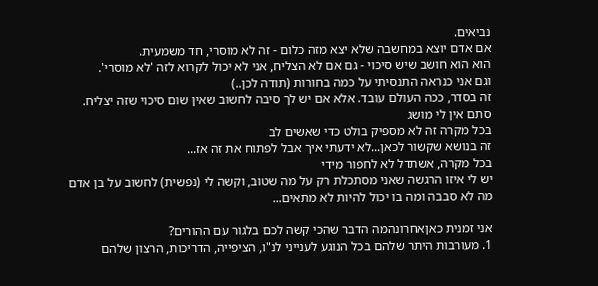נביאים.
אם אדם יוצא במחשבה שלא יצא מזה כלום - זה לא מוסרי, חד משמעית.
הוא הוא חושב שיש סיכוי - גם אם לא הצליח, אני לא יכול לקרוא לזה 'לא מוסרי'.
וגם אני כנראה התנסיתי על כמה בחורות (תודה לכן..)
זה בסדר, ככה העולם עובד. אלא אם יש לך סיבה לחשוב שאין שום סיכוי שזה יצליח.
סתם אין לי מושג
בכל מקרה זה לא מספיק בולט כדי שאשים לב
זה בנושא שקשור לכאן...לא ידעתי איך אבל לפתוח את זה אז...
בכל מקרה, אשתדל לא לחפור מידי
יש לי איזו הרגשה שאני מסתכלת רק על מה שטוב, וקשה לי (נפשית) לחשוב על בן אדם מה לא סבבה ומה בו יכול להיות לא מתאים...

אני זמנית כאןאחרונהמה הדבר שהכי קשה לכם בלגור עם ההורים?
1. מעורבות היתר שלהם בכל הנוגע לענייני לנ"ו, הציפייה, הדריכות, הרצון שלהם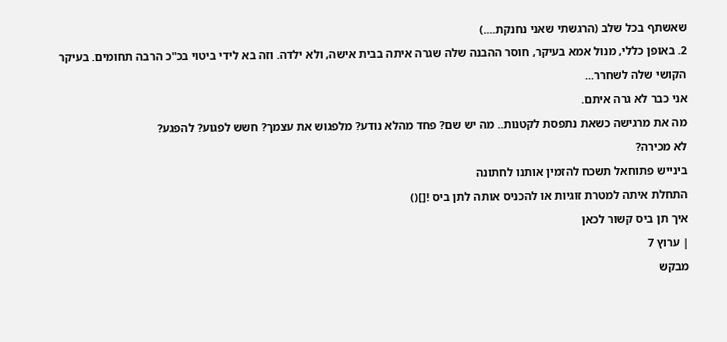שאשתף בכל שלב (הרגשתי שאני נחנקת....)
2. באופן כללי, מנול אמא בעיקר, חוסר ההבנה שלה שגרה איתה בבית אישה, ולא ילדה. וזה בא לידי ביטוי בכ"כ הרבה תחומים. בעיקר הקושי שלה לשחרר...
אני כבר לא גרה איתם.
מה את מרגישה כשאת נתפסת לקטנות.. מה יש שם? פחד מהלא נודע? מלפגוש את עצמך? חשש לפגוע? להפגע?
לא מכירה?
בינייש פתוחאל תשכח להזמין אותנו לחתונה
התחלת איתה למטרת זוגיות או להכניס אותה לתן ביס ![]()
איך תן ביס קשור לכאן
| ערוץ 7
מבקש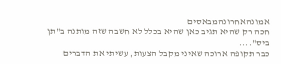אמונהאחרונהמבאסים
חכה רק שהיא תגיב כאן שהיא בכלל לא חשבה שזה מותנה ב"תן ביס"....
כבר תקופה ארוכה שאיני מקבל הצעות, עשיתי את הדברים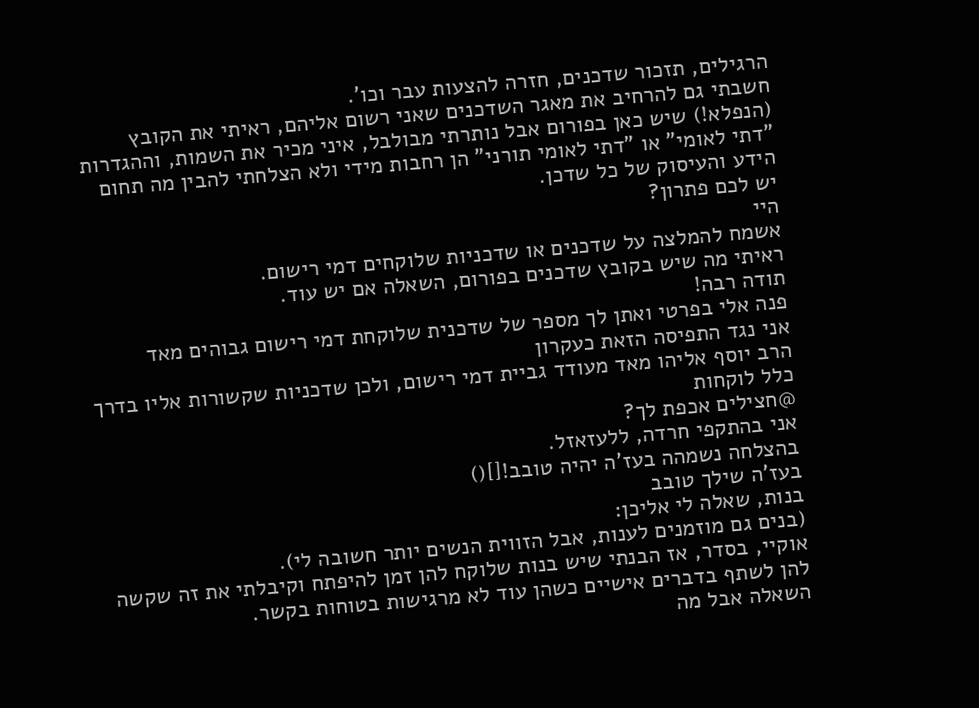הרגילים, תזכור שדכנים, חזרה להצעות עבר וכו'.
חשבתי גם להרחיב את מאגר השדכנים שאני רשום אליהם, ראיתי את הקובץ (הנפלא!) שיש כאן בפורום אבל נותרתי מבולבל, איני מכיר את השמות, וההגדרות "דתי לאומי" או "דתי לאומי תורני" הן רחבות מידי ולא הצלחתי להבין מה תחום הידע והעיסוק של כל שדכן.
יש לכם פתרון?
היי
אשמח להמלצה על שדכנים או שדכניות שלוקחים דמי רישום.
ראיתי מה שיש בקובץ שדכנים בפורום, השאלה אם יש עוד.
תודה רבה!
פנה אלי בפרטי ואתן לך מספר של שדכנית שלוקחת דמי רישום גבוהים מאד
אני נגד התפיסה הזאת כעקרון
הרב יוסף אליהו מאד מעודד גביית דמי רישום, ולכן שדכניות שקשורות אליו בדרך כלל לוקחות
@חצילים אכפת לך?
אני בהתקפי חרדה, ללעזאזל.
בהצלחה נשמהה בעז'ה יהיה טובב![]()
בעז'ה שילך טובב
בנות, שאלה לי אליכן:
(בנים גם מוזמנים לענות, אבל הזווית הנשים יותר חשובה לי).
אוקיי, בסדר, אז הבנתי שיש בנות שלוקח להן זמן להיפתח וקיבלתי את זה שקשה להן לשתף בדברים אישיים כשהן עוד לא מרגישות בטוחות בקשר.
השאלה אבל מה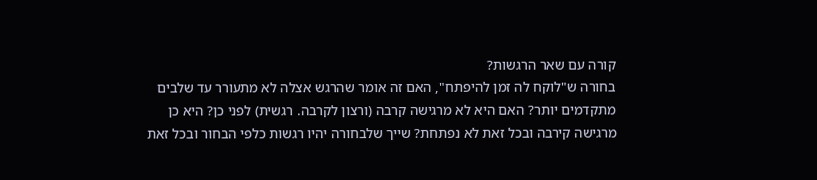קורה עם שאר הרגשות?
בחורה ש"לוקח לה זמן להיפתח", האם זה אומר שהרגש אצלה לא מתעורר עד שלבים מתקדמים יותר? האם היא לא מרגישה קרבה (ורצון לקרבה. רגשית) לפני כן? היא כן מרגישה קירבה ובכל זאת לא נפתחת? שייך שלבחורה יהיו רגשות כלפי הבחור ובכל זאת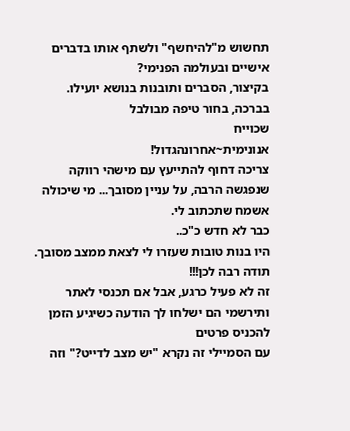תחשוש מ"להיחשף" ולשתף אותו בדברים אישיים ובעולמה הפנימי?
בקיצור, הסברים ותובנות בנושא יועילו.
בברכה, בחור טיפה מבולבל
שכוייח
אנונימית~אחרונהגדול!
צריכה דחוף להתייעץ עם מישהי רווקה שנפגשה הרבה, על עניין מסובך... מי שיכולה אשמח שתכתוב לי.
כבר לא חדש כ"כ..
היו בנות טובות שעזרו לי לצאת ממצב מסובך. תודה רבה לכן!!!
זה לא פעיל כרגע, אבל אם תכנסי לאתר ותירשמי הם ישלחו לך הודעה כשיגיע הזמן להכניס פרטים
עם הסמיילי זה נקרא "יש מצב לדייט?" וזה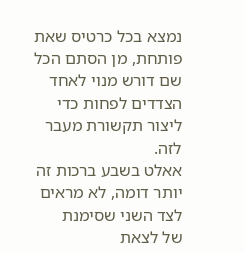נמצא בכל כרטיס שאת פותחת, מן הסתם הכל שם דורש מנוי לאחד הצדדים לפחות כדי ליצור תקשורת מעבר לזה.
אאלט בשבע ברכות זה יותר דומה, לא מראים לצד השני שסימנת
של לצאת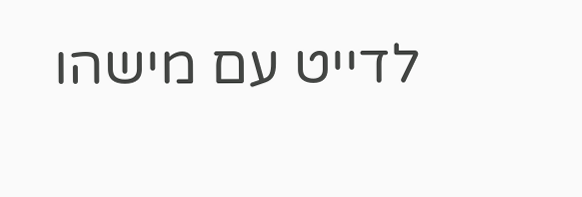לדייט עם מישהו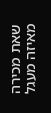שאת מכירה מאיזה מעגל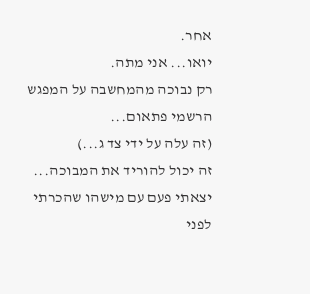אחר.
יואו... אני מתה.
רק נבוכה מהמחשבה על המפגש הרשמי פתאום...
(זה עלה על ידי צד ג...)
זה יכול להוריד את המבוכה...
יצאתי פעם עם מישהו שהכרתי לפני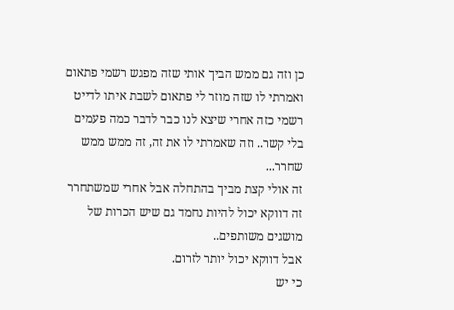כן וזה גם ממש הביך אותי שזה מפגש רשמי פתאום ואמרתי לו שזה מוזר לי פתאום לשבת איתו לדייט רשמי כזה אחרי שיצא לנו כבר לדבר כמה פעמים בלי קשר.. וזה שאמרתי לו את זה, זה ממש ממש שחרר...
זה אולי קצת מביך בהתחלה אבל אחרי שמשתחרר זה דווקא יכול להיות נחמד גם שיש הכרות של מושגים משותפים..
אבל דווקא יכול יותר לזרום.
כי יש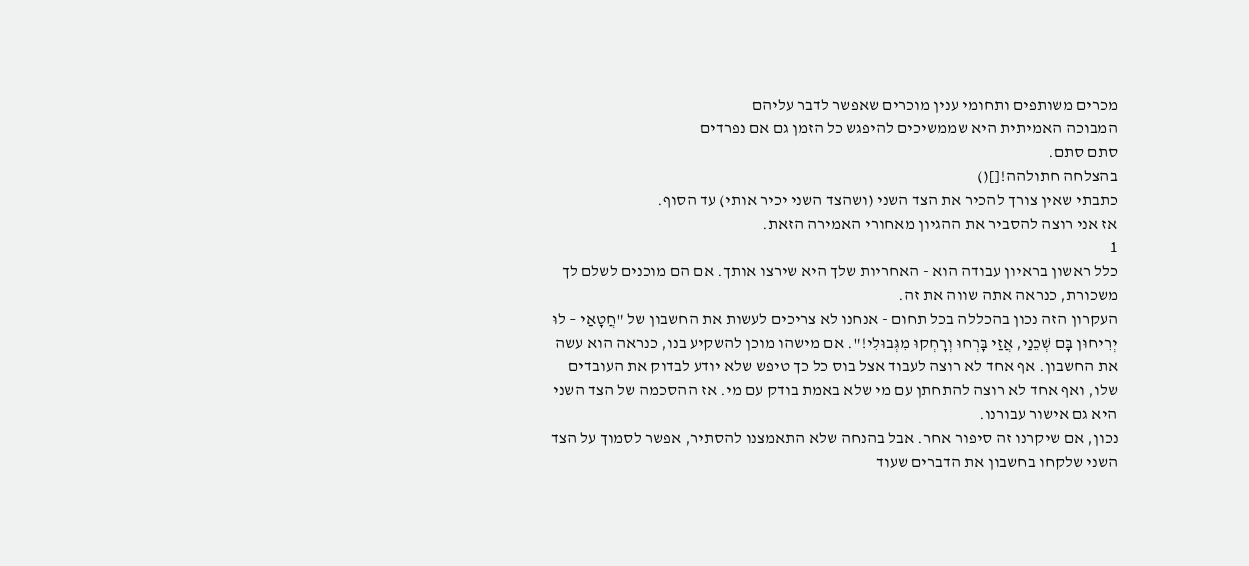מכרים משותפים ותחומי ענין מוכרים שאפשר לדבר עליהם
המבוכה האמיתית היא שממשיכים להיפגש כל הזמן גם אם נפרדים
סתם סתם.
בהצלחה חתולהה![]()
כתבתי שאין צורך להכיר את הצד השני (ושהצד השני יכיר אותי) עד הסוף.
אז אני רוצה להסביר את ההגיון מאחורי האמירה הזאת.
1
כלל ראשון בראיון עבודה הוא - האחריות שלך היא שירצו אותך. אם הם מוכנים לשלם לך משכורת, כנראה אתה שווה את זה.
העקרון הזה נכון בהכללה בכל תחום - אנחנו לא צריכים לעשות את החשבון של "חֲטָאַי – לוּ יְרִיחוּן בָּם שְׁכֵנַי, אֲזַי בָּרְחוּ וְרָחְקוּ מִגְּבוּלִי!". אם מישהו מוכן להשקיע בנו, כנראה הוא עשה את החשבון. אף אחד לא רוצה לעבוד אצל בוס כל כך טיפש שלא יודע לבדוק את העובדים שלו, ואף אחד לא רוצה להתחתן עם מי שלא באמת בודק עם מי. אז ההסכמה של הצד השני היא גם אישור עבורנו.
נכון, אם שיקרנו זה סיפור אחר. אבל בהנחה שלא התאמצנו להסתיר, אפשר לסמוך על הצד השני שלקחו בחשבון את הדברים שעוד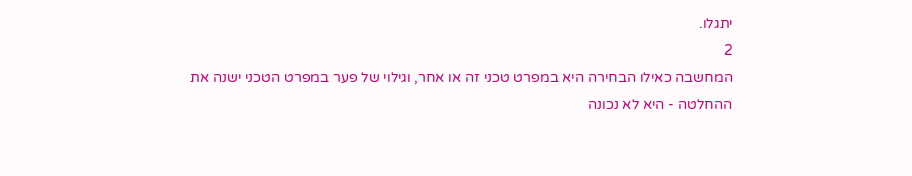יתגלו.
2
המחשבה כאילו הבחירה היא במפרט טכני זה או אחר, וגילוי של פער במפרט הטכני ישנה את ההחלטה - היא לא נכונה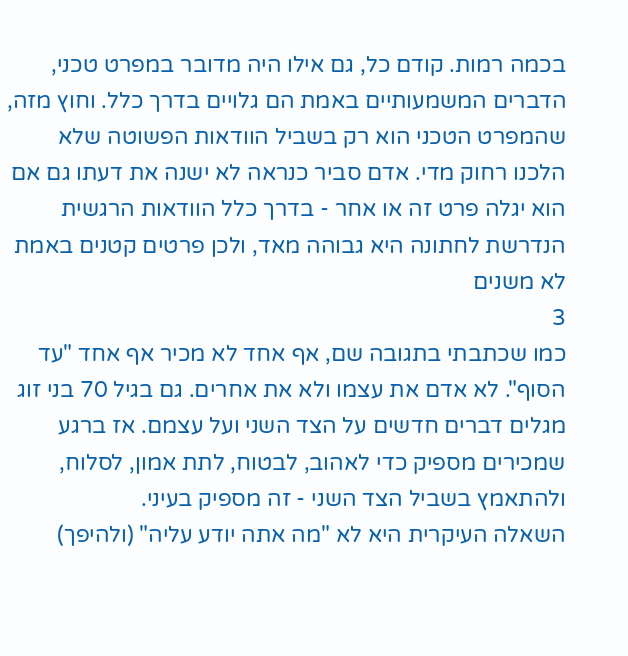בכמה רמות. קודם כל, גם אילו היה מדובר במפרט טכני, הדברים המשמעותיים באמת הם גלויים בדרך כלל. וחוץ מזה, שהמפרט הטכני הוא רק בשביל הוודאות הפשוטה שלא הלכנו רחוק מדי. אדם סביר כנראה לא ישנה את דעתו גם אם הוא יגלה פרט זה או אחר - בדרך כלל הוודאות הרגשית הנדרשת לחתונה היא גבוהה מאד, ולכן פרטים קטנים באמת לא משנים
3
כמו שכתבתי בתגובה שם, אף אחד לא מכיר אף אחד "עד הסוף". לא אדם את עצמו ולא את אחרים. גם בגיל 70 בני זוג מגלים דברים חדשים על הצד השני ועל עצמם. אז ברגע שמכירים מספיק כדי לאהוב, לבטוח, לתת אמון, לסלוח, ולהתאמץ בשביל הצד השני - זה מספיק בעיני.
השאלה העיקרית היא לא "מה אתה יודע עליה" (ולהיפך)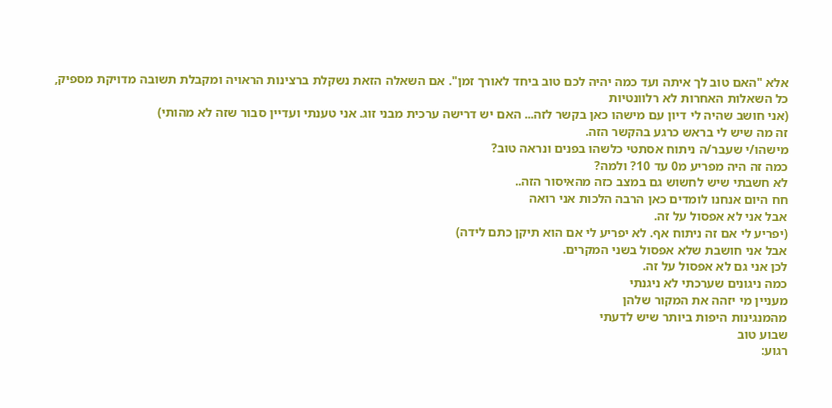אלא "האם טוב לך איתה ועד כמה יהיה לכם טוב ביחד לאורך זמן". אם השאלה הזאת נשקלת ברצינות הראויה ומקבלת תשובה מדויקת מספיק, כל השאלות האחרות לא רלוונטיות
(אני חושב שהיה לי דיון עם מישהו כאן בקשר לזה... האם יש דרישה ערכית מבני זוג. אני טענתי ועדיין סבור שזה לא מהותי)
זה מה שיש לי בראש כרגע בהקשר הזה.
מישהו/י שעבר/ה ניתוח אסתטי כלשהו בפנים ונראה טוב?
כמה זה היה מפריע מ0 עד 10? ולמה?
לא חשבתי שיש לחשוש גם במצב כזה מהאיסור הזה..
חח היום אנחנו לומדים כאן הרבה הלכות אני רואה
אבל אני לא אפסול על זה.
(יפריע לי אם זה ניתוח אף. לא יפריע לי אם הוא תיקן כתם לידה)
אבל אני חושבת שלא אפסול בשני המקרים.
לכן אני גם לא אפסול על זה.
כמה ניגונים שערכתי לא ניגנתי
מעניין מי יזהה את המקור שלהן
מהמנגינות היפות ביותר שיש לדעתי
שבוע טוב
רגוע: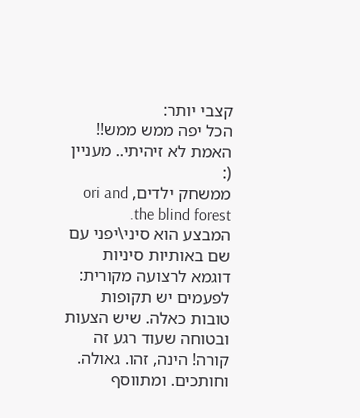קצבי יותר:
הכל יפה ממש ממש!!
האמת לא זיהיתי.. מעניין (:
ממשחק ילדים, ori and the blind forest.
המבצע הוא סיני\יפני עם שם באותיות סיניות
דוגמא לרצועה מקורית:
לפעמים יש תקופות טובות כאלה. שיש הצעות ובטוחה שעוד רגע זה קורה! הינה, זהו. גאולה.
וחותכים. ומתווסף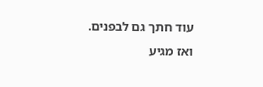עוד חתך גם לבפנים.
ואז מגיע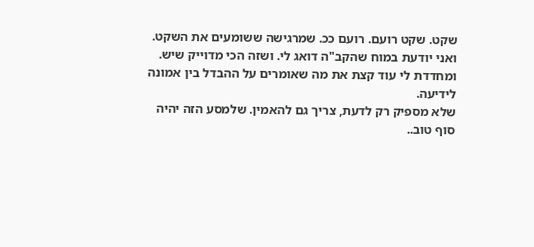שקט. שקט רועם. רועם ככ. שמרגישה ששומעים את השקט.
ואני יודעת במוח שהקב"ה דואג לי. ושזה הכי מדוייק שיש.
ומחדדת לי עוד קצת את מה שאומרים על ההבדל בין אמונה לידיעה.
שלא מספיק רק לדעת, צריך גם להאמין. שלמסע הזה יהיה סוף טוב..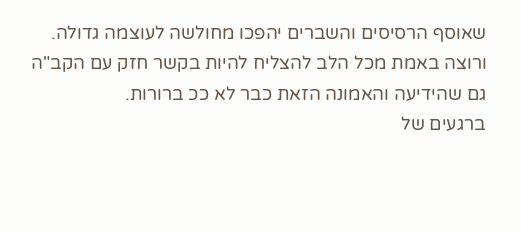שאוסף הרסיסים והשברים יהפכו מחולשה לעוצמה גדולה.
ורוצה באמת מכל הלב להצליח להיות בקשר חזק עם הקב"ה גם שהידיעה והאמונה הזאת כבר לא ככ ברורות.
ברגעים של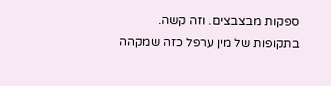ספקות מבצבצים. וזה קשה.
בתקופות של מין ערפל כזה שמקהה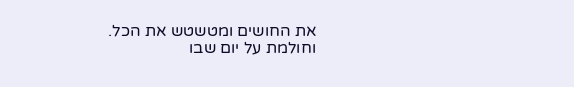את החושים ומטשטש את הכל.
וחולמת על יום שבו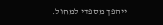ייהפך מספדי למחול.